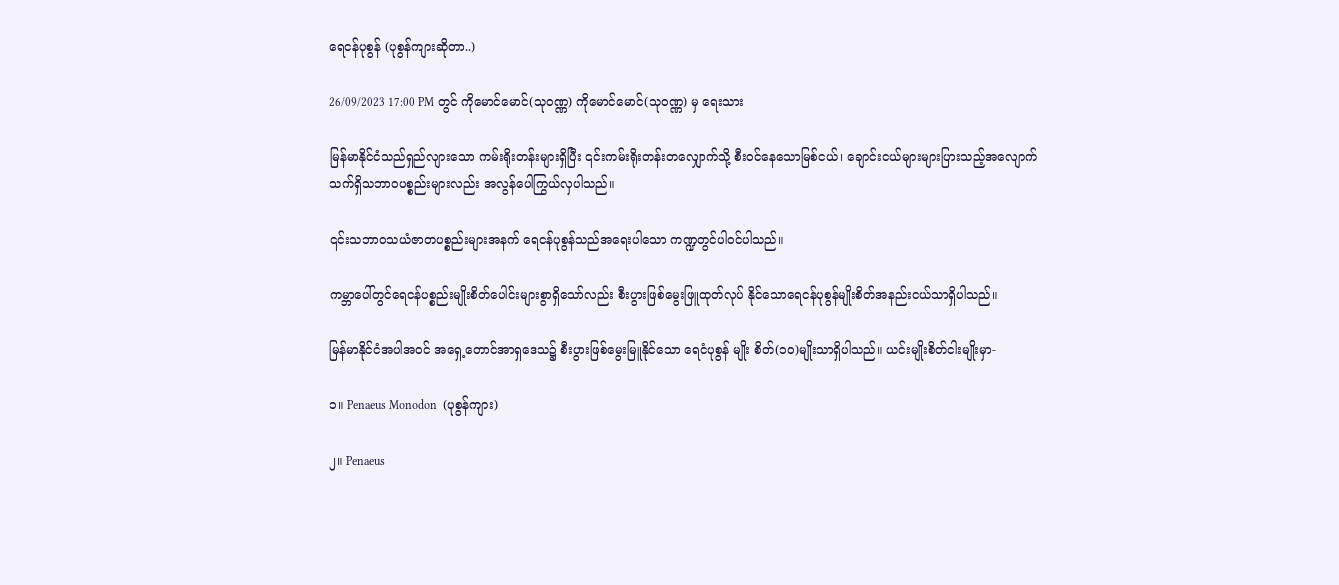ရေငန်ပုစွန် (ပုစွန်ကျားဆိုတာ..)

26/09/2023 17:00 PM တွင် ကိုမောင်မောင်(သုဝဏ္ဏ) ကိုမောင်မောင်(သုဝဏ္ဏ) မှ ရေးသား

မြန်မာနိုင်ငံသည်ရှည်လျားသော ကမ်းရိုးတန်းများရှိပြီး ၎င်းကမ်းရိုးတန်းတလျှောက်သို့ စီးဝင်နေသောမြစ်ငယ်၊ ချောင်းငယ်များများပြားသည့်အလျောက် သက်ရှိသဘာဝပစ္စည်းများလည်း အလွန်ပေါကြွယ်လှပါသည်။

၎င်းသဘာဝသယံဇာတပစ္စည်းများအနက် ရေငန်ပုစွန်သည်အရေးပါသော ကဏ္ဍတွင်ပါဝင်ပါသည်။

ကမ္ဘာပေါ်တွင်ရေငန်ပစ္စည်းမျိုးစိတ်ပေါင်းများစွာရှိသော်လည်း စီးပွားဖြစ်မွေးဖြူထုတ်လုပ် နိုင်သောရေငန်ပုစွန်မျိုးစိတ်အနည်းငယ်သာရှိပါသည်။

မြန်မာနိုင်ငံအပါအဝင် အရှေ့တောင်အာရှဒေသ၌ စီးပွားဖြစ်မွေးမြူနိုင်သော ရေငံပုစွန် မျိုး စိတ်(၁၀)မျိုးသာရှိပါသည်။ ယင်းမျိုးစိတ်ငါးမျိုးမှာ-

၁။ Penaeus Monodon  (ပုစွန်ကျား)

၂။ Penaeus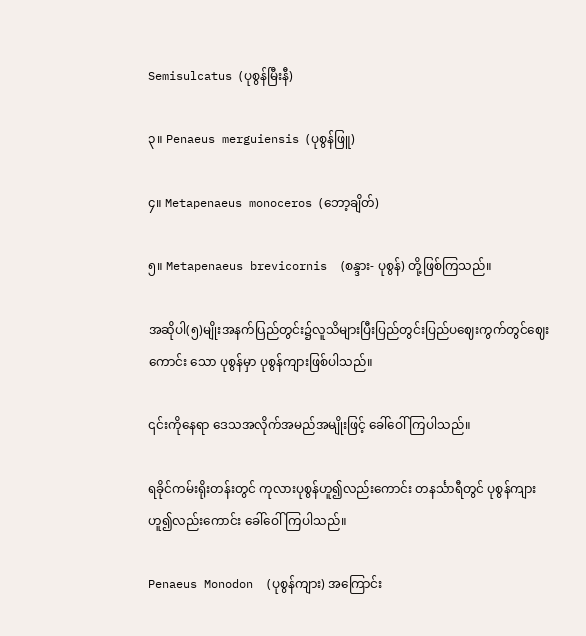Semisulcatus (ပုစွန်မြီးနီ)

၃။ Penaeus merguiensis (ပုစွန်ဖြူ)

၄။ Metapenaeus monoceros (ဘော့ချိတ်)

၅။ Metapenaeus brevicornis  (စန္ဒား- ပုစွန်) တို့ဖြစ်ကြသည်။

အဆိုပါ(၅)မျိုးအနက်ပြည်တွင်း၌လူသိများပြီးပြည်တွင်းပြည်ပဈေးကွက်တွင်ဈေးကောင်း သော ပုစွန်မှာ ပုစွန်ကျားဖြစ်ပါသည်။

၎င်းကိုနေရာ ဒေသအလိုက်အမည်အမျိုးဖြင့် ခေါ်ဝေါ်ကြပါသည်။

ရခိုင်ကမ်းရိုးတန်းတွင် ကုလားပုစွန်ဟူ၍လည်းကောင်း တနင်္သာရီတွင် ပုစွန်ကျားဟူ၍လည်းကောင်း ခေါ်ဝေါ်ကြပါသည်။

Penaeus Monodon  (ပုစွန်ကျား) အကြောင်း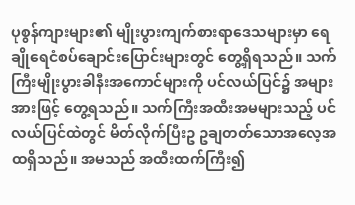ပုစွန်ကျားများ၏ မျိုးပွားကျက်စားရာဒေသများမှာ ရေချိုရေငံစပ်ချောင်းပြောင်းများတွင် တွေ့ရှိရသည်။ သက်ကြီးမျိုးပွားခါနီးအကောင်များကို ပင်လယ်ပြင်၌ အများအားဖြင့် တွေ့ရသည်။ သက်ကြီးအထီးအမများသည့် ပင်လယ်ပြင်ထဲတွင် မိတ်လိုက်ပြီးဥ ဥချတတ်သောအလေ့အထရှိသည်။ အမသည် အထီးထက်ကြီး၍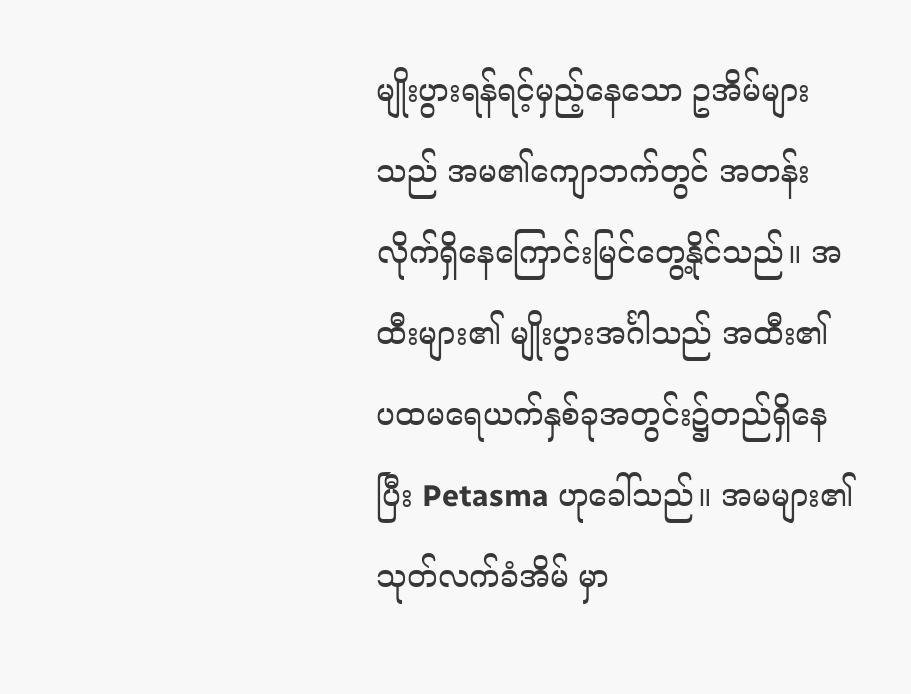မျိုးပွားရန်ရင့်မှည့်နေသော ဥအိမ်များသည် အမ၏ကျောဘက်တွင် အတန်းလိုက်ရှိနေကြောင်းမြင်တွေ့နိုင်သည်။ အထီးများ၏ မျိုးပွားအင်္ဂါသည် အထီး၏ ပထမရေယက်နှစ်ခုအတွင်း၌တည်ရှိနေပြီး Petasma ဟုခေါ်သည်။ အမများ၏ သုတ်လက်ခံအိမ် မှာ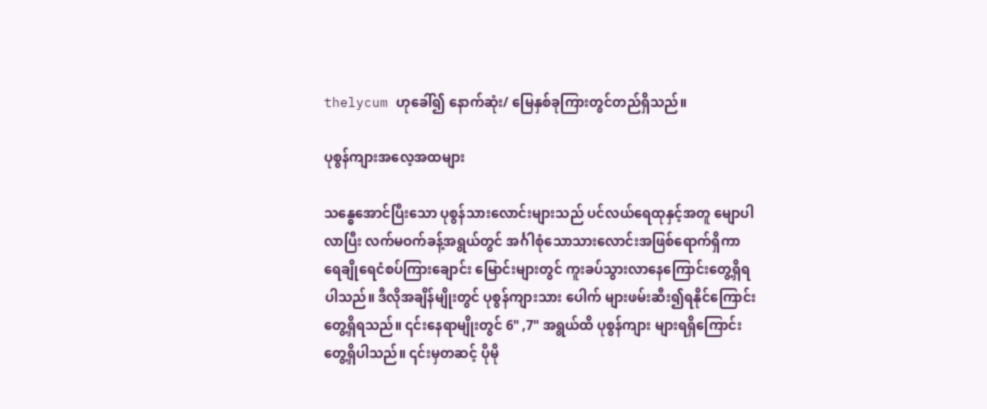thelycum ဟုခေါ်၍ နောက်ဆုံး/ မြေနှစ်ခုကြားတွင်တည်ရှိသည်။

ပုစွန်ကျားအလေ့အထများ

သန္ဓေအောင်ပြီးသော ပုစွန်သားလောင်းများသည် ပင်လယ်ရေထုနှင့်အတူ မျောပါလာပြီး လက်မဝက်ခန့်အရွယ်တွင် အင်္ဂါစုံသောသားလောင်းအဖြစ်ရောက်ရှိကာ ရေချိုရေငံစပ်ကြားချောင်း မြောင်းများတွင် ကူးခပ်သွားလာနေကြောင်းတွေ့ရှိရပါသည်။ ဒီလိုအချိန်မျိုးတွင် ပုစွန်ကျားသား ပေါက် များဖမ်းဆီး၍ရနိုင်ကြောင်းတွေ့ရှိရသည်။ ၎င်းနေရာမျိုးတွင် 6" ,7" အရွယ်ထိ ပုစွန်ကျား များရရှိကြောင်းတွေ့ရှိပါသည်။ ၎င်းမှတဆင့် ပိုမို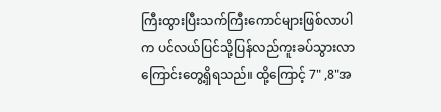ကြီးထွားပြီးသက်ကြီးကောင်များဖြစ်လာပါက ပင်လယ်ပြင်သို့ပြန်လည်ကူးခပ်သွားလာကြောင်းတွေ့ရှိရသည်။ ထို့ကြောင့် 7" ,8"အ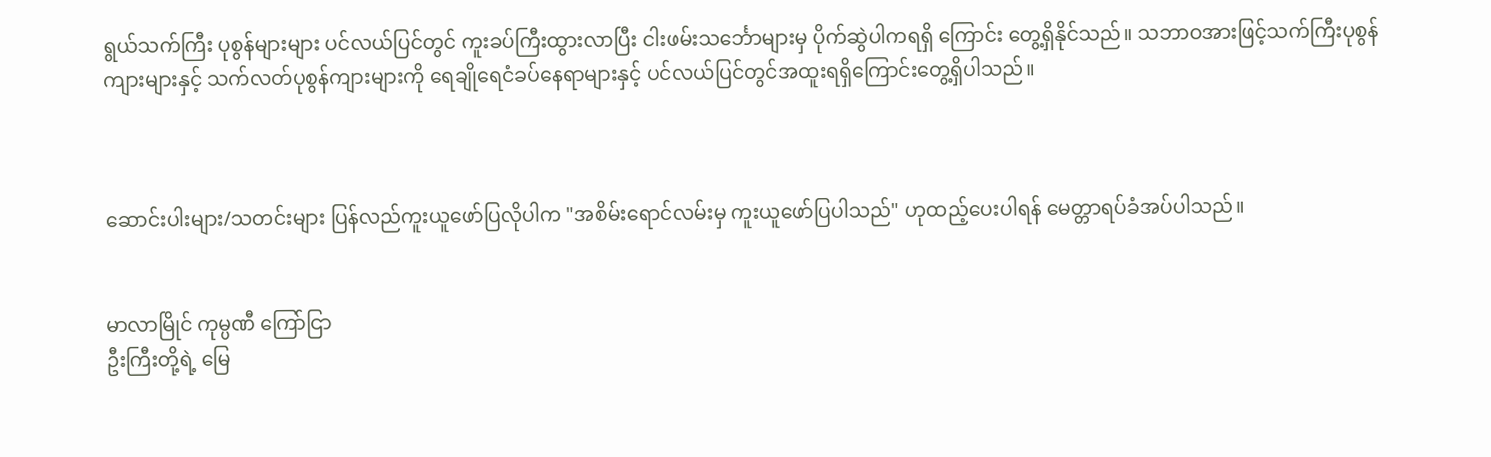ရွယ်သက်ကြီး ပုစွန်များများ ပင်လယ်ပြင်တွင် ကူးခပ်ကြီးထွားလာပြီး ငါးဖမ်းသင်္ဘောများမှ ပိုက်ဆွဲပါကရရှိ ကြောင်း တွေ့ရှိနိုင်သည်။ သဘာဝအားဖြင့်သက်ကြီးပုစွန်ကျားများနှင့် သက်လတ်ပုစွန်ကျားများကို ရေချိုရေငံခပ်နေရာများနှင့် ပင်လယ်ပြင်တွင်အထူးရရှိကြောင်းတွေ့ရှိပါသည်။



ဆောင်းပါးများ/သတင်းများ ပြန်လည်ကူးယူဖော်ပြလိုပါက "အစိမ်းရောင်လမ်းမှ ကူးယူဖော်ပြပါသည်" ဟုထည့်ပေးပါရန် မေတ္တာရပ်ခံအပ်ပါသည်။


မာလာမြိုင် ကုမ္ပဏီ ကြော်ငြာ
ဦးကြီးတို့ရဲ့ မြေ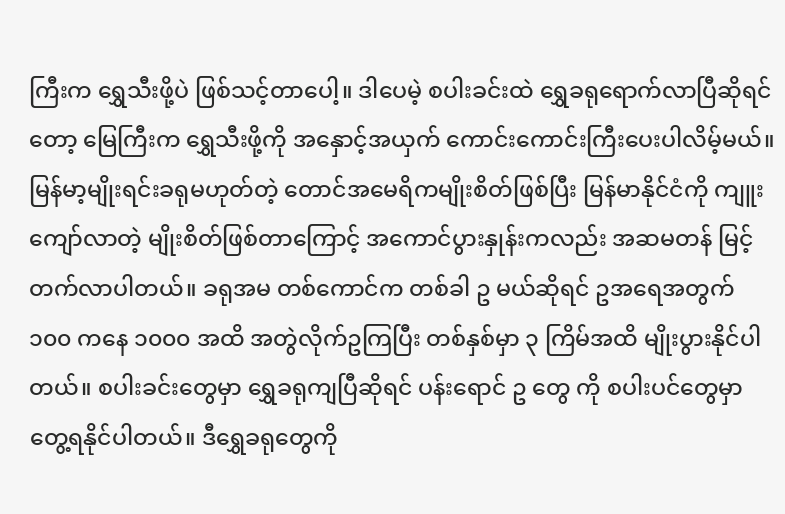ကြီးက ရွှေသီးဖို့ပဲ ဖြစ်သင့်တာပေါ့။ ဒါပေမဲ့ စပါးခင်းထဲ ရွှေခရုရောက်လာပြီဆိုရင်တော့ မြေကြီးက ရွှေသီးဖို့ကို အနှောင့်အယှက် ကောင်းကောင်းကြီးပေးပါလိမ့်မယ်။ မြန်မာ့မျိုးရင်းခရုမဟုတ်တဲ့ တောင်အမေရိကမျိုးစိတ်ဖြစ်ပြီး မြန်မာနိုင်ငံကို ကျူးကျော်လာတဲ့ မျိုးစိတ်ဖြစ်တာကြောင့် အကောင်ပွားနှုန်းကလည်း အဆမတန် မြင့်တက်လာပါတယ်။ ခရုအမ တစ်ကောင်က တစ်ခါ ဥ မယ်ဆိုရင် ဥအရေအတွက် ၁၀၀ ကနေ ၁၀၀၀ အထိ အတွဲလိုက်ဥကြပြီး တစ်နှစ်မှာ ၃ ကြိမ်အထိ မျိုးပွားနိုင်ပါတယ်။ စပါးခင်းတွေမှာ ရွှေခရုကျပြီဆိုရင် ပန်းရောင် ဥ တွေ ကို စပါးပင်တွေမှာ တွေ့ရနိုင်ပါတယ်။ ဒီရွှေခရုတွေကို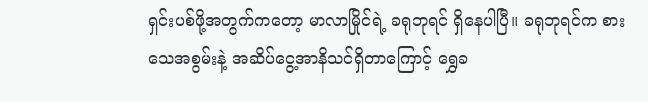ရှင်းပစ်ဖို့အတွက်ကတော့ မာလာမြိုင်ရဲ့ ခရုဘုရင် ရှိနေပါပြီ။ ခရုဘုရင်က စားသေအစွမ်းနဲ့ အဆိပ်ငွေ့အာနိသင်ရှိတာကြောင့် ရွှေခ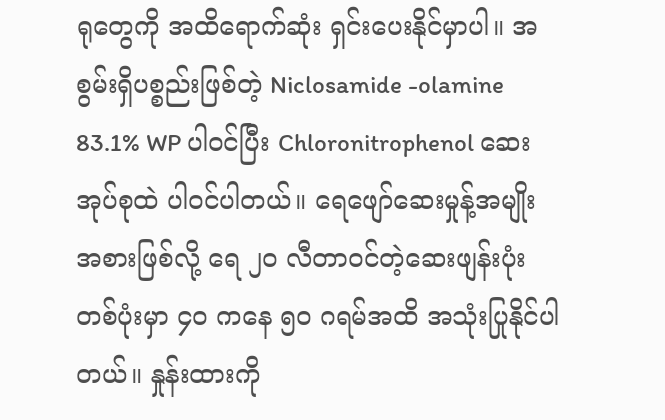ရုတွေကို အထိရောက်ဆုံး ရှင်းပေးနိုင်မှာပါ။ အစွမ်းရှိပစ္စည်းဖြစ်တဲ့ Niclosamide -olamine 83.1% WP ပါဝင်ပြီး Chloronitrophenol ဆေးအုပ်စုထဲ ပါဝင်ပါတယ်။ ရေဖျော်ဆေးမှုန့်အမျိုးအစားဖြစ်လို့ ရေ ၂၀ လီတာဝင်တဲ့ဆေးဖျန်းပုံး တစ်ပုံးမှာ ၄၀ ကနေ ၅၀ ဂရမ်အထိ အသုံးပြုနိုင်ပါတယ်။ နှုန်းထားကို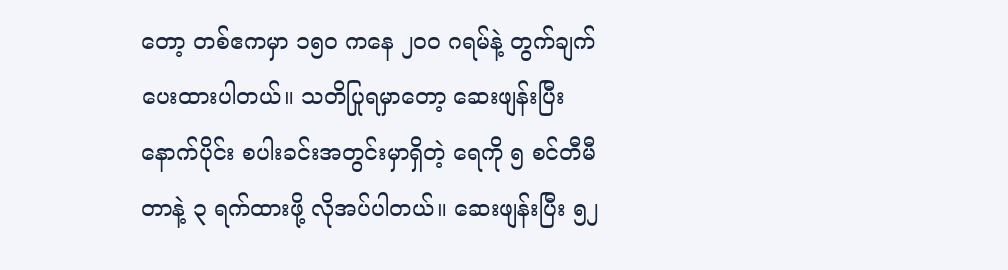တော့ တစ်ဧကမှာ ၁၅၀ ကနေ ၂၀၀ ဂရမ်နဲ့ တွက်ချက်ပေးထားပါတယ်။ သတိပြုရမှာတော့ ဆေးဖျန်းပြီးနောက်ပိုင်း စပါးခင်းအတွင်းမှာရှိတဲ့ ရေကို ၅ စင်တီမီတာနဲ့ ၃ ရက်ထားဖို့ လိုအပ်ပါတယ်။ ဆေးဖျန်းပြီး ၅၂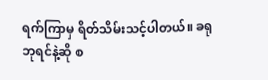ရက်ကြာမှ ရိတ်သိမ်းသင့်ပါတယ်။ ခရုဘုရင်နဲ့ဆို စ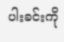ပါးခင်းကို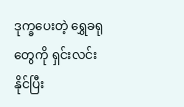ဒုက္ခပေးတဲ့ ရွှေခရုတွေကို ရှင်းလင်းနိုင်ပြီး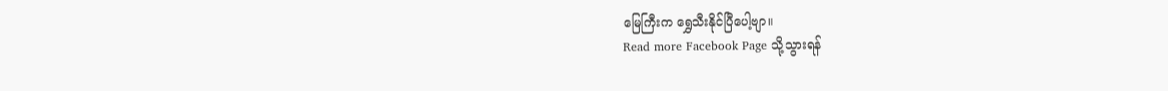မြေကြီးက ရွှေသီးနိုင်ပြီပေါ့ဗျာ။
Read more Facebook Page သို့သွားရန်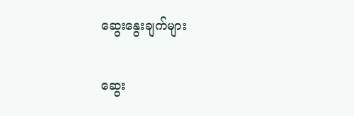ဆွေးနွေးချက်များ

ဆွေး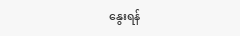နွေးရန်